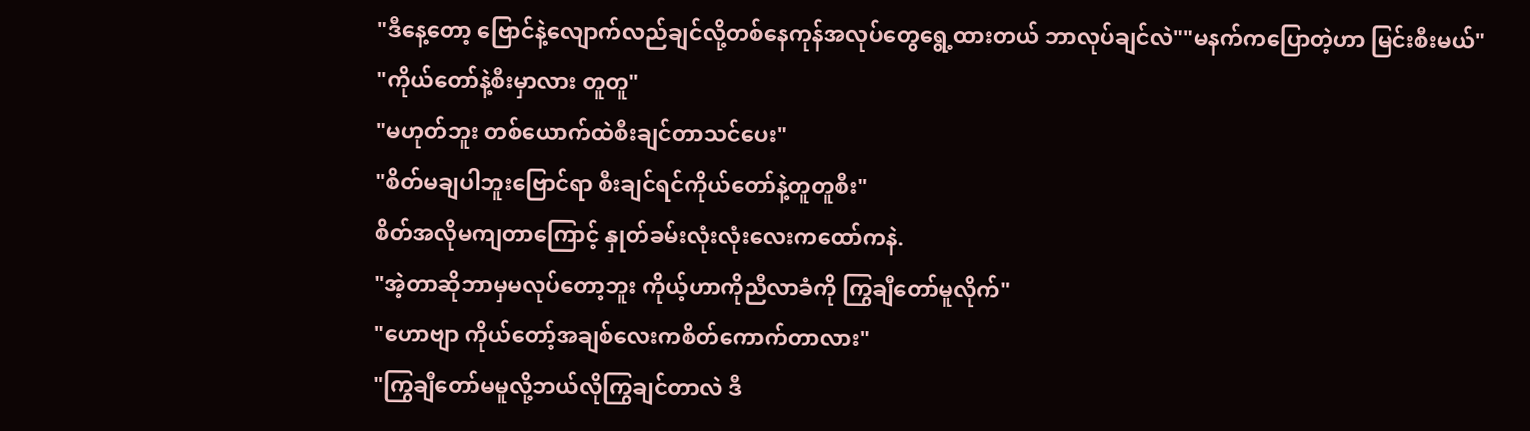"ဒီနေ့တော့ ဗြောင်နဲ့လျောက်လည်ချင်လို့တစ်နေကုန်အလုပ်တွေရွေ့ထားတယ် ဘာလုပ်ချင်လဲ""မနက်ကပြောတဲ့ဟာ မြင်းစီးမယ်"
"ကိုယ်တော်နဲ့စီးမှာလား တူတူ"
"မဟုတ်ဘူး တစ်ယောက်ထဲစီးချင်တာသင်ပေး"
"စိတ်မချပါဘူးဗြောင်ရာ စီးချင်ရင်ကိုယ်တော်နဲ့တူတူစီး"
စိတ်အလိုမကျတာကြောင့် နှုတ်ခမ်းလုံးလုံးလေးကထော်ကနဲ.
"အဲ့တာဆိုဘာမှမလုပ်တော့ဘူး ကိုယ့်ဟာကိုညီလာခံကို ကြွချီတော်မူလိုက်"
"ဟောဗျာ ကိုယ်တော့်အချစ်လေးကစိတ်ကောက်တာလား"
"ကြွချီတော်မမူလို့ဘယ်လိုကြွချင်တာလဲ ဒီ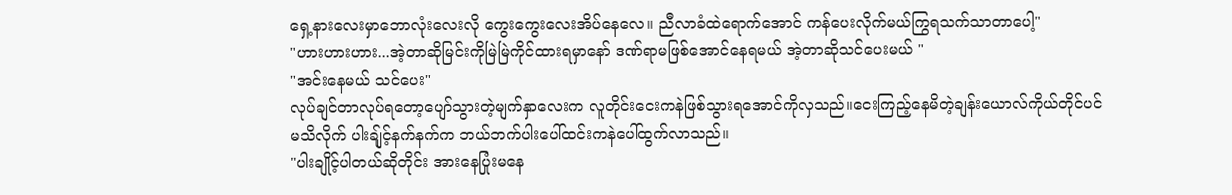ရှေ့နားလေးမှာဘောလုံးလေးလို ကွေးကွေးလေးအိပ်နေလေ။ ညီလာခံထဲရောက်အောင် ကန်ပေးလိုက်မယ်ကြွရသက်သာတာပေါ့"
"ဟားဟားဟား...အဲ့တာဆိုမြင်းကိုမြဲမြဲကိုင်ထားရမှာနော် ဒဏ်ရာမဖြစ်အောင်နေရမယ် အဲ့တာဆိုသင်ပေးမယ် "
"အင်းနေမယ် သင်ပေး"
လုပ်ချင်တာလုပ်ရတော့ပျော်သွားတဲ့မျက်နှာလေးက လူတိုင်းငေးကနဲဖြစ်သွားရအောင်ကိုလှသည်။ငေးကြည့်နေမိတဲ့ချန်းယောလ်ကိုယ်တိုင်ပင်မသိလိုက် ပါးချ်ုင့်နက်နက်က ဘယ်ဘက်ပါးပေါ်ထင်းကနဲပေါ်ထွက်လာသည်။
"ပါးချိုင့်ပါတယ်ဆိုတိုင်း အားနေပြုံးမနေ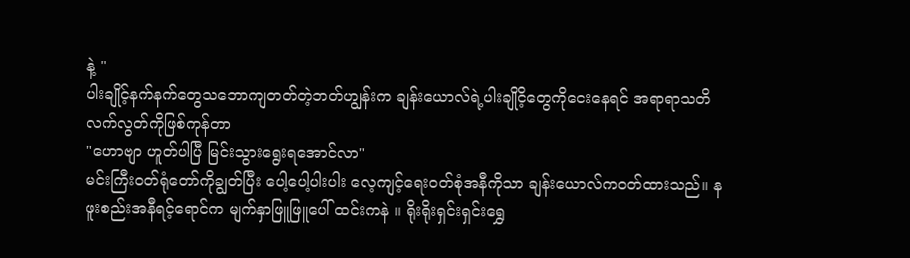နဲ့ "
ပါးချိုင့်နက်နက်တွေသဘောကျတတ်တဲ့ဘတ်ဟျွန်းက ချန်းယောလ်ရဲ့ပါးချိုငိ့တွေကိုငေးနေရင် အရာရာသတိလက်လွတ်ကိုဖြစ်ကုန်တာ
"ဟောဗျာ ဟူတ်ပါပြီ မြင်းသွားရွေးရအောင်လာ"
မင်းကြီးဝတ်ရုံတော်ကိုချွတ်ပြီး ပေါ့ပေါ့ပါးပါး လေ့ကျင့်ရေးဝတ်စုံအနီကိုသာ ချန်းယောလ်ကဝတ်ထားသည်။ နဖူးစည်းအနီရင့်ရောင်က မျက်နှာဖြူဖြူပေါ် ထင်းကနဲ ။ ရိုးရိုးရှင်းရှင်းရွှေ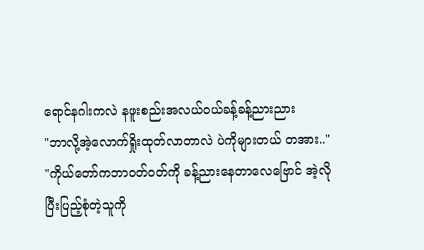ရောင်နဂါးကလဲ နဖူးစည်းအလယ်ဝယ်ခန့်ခန့်ညားညား
"ဘာလို့အဲ့လောက်ရှိုးထုတ်လာတာလဲ ပဲကိုများတယ် တအား.."
"ကိုယ်တော်ကဘာဝတ်ဝတ်ကို ခန့်ညားနေတာလေဗြောင် အဲ့လိုပြီးပြည့်စုံတဲ့သူကို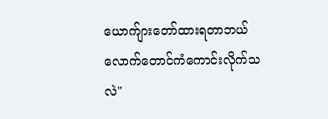ယောက်ျားတော်ထားရတာဘယ်လောက်တောင်ကံကောင်းလိုက်သလဲ"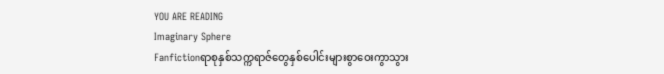YOU ARE READING
Imaginary Sphere
Fanfictionရာစုနှစ်သက္ကရာဇ်တွေနှစ်ပေါင်းများစွာဝေးကွာသွား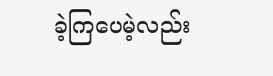ခဲ့ကြပေမဲ့လည်း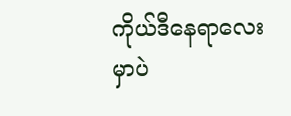ကိုယ်ဒီနေရာလေးမှာပဲ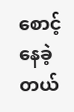စောင့်နေခဲ့တယ်